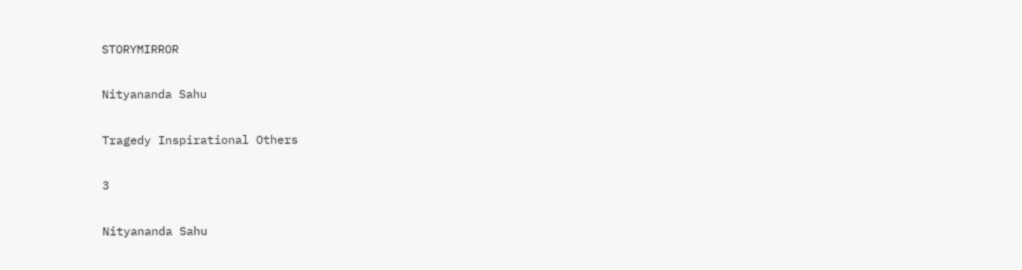STORYMIRROR

Nityananda Sahu

Tragedy Inspirational Others

3

Nityananda Sahu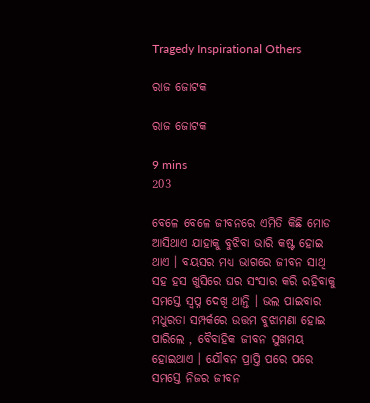Tragedy Inspirational Others

ରାଜ ଜୋଟକ

ରାଜ ଜୋଟକ

9 mins
203

ବେଳେ ବେଳେ ଜୀବନରେ ଏମିତି କିଛି ମୋଡ ଆସିଥାଏ ଯାହାକୁ ବୁଝିବା ଭାରି କଷ୍ଟ ହୋଇ ଥାଏ । ବୟସର ମଧ୍ୟ ଭାଗରେ ଜୀବନ ସାଥି ସହ ହସ ଖୁସିରେ ଘର ସଂସାର କରି ରହିବାକୁ ସମସ୍ତେ ସ୍ବପ୍ନ ଦେଖି ଥାନ୍ତି । ଭଲ ପାଇବାର ମଧୁରତା ସମ୍ପର୍କରେ ଉତ୍ତମ ବୁଝାମଣା ହୋଇ ପାରିଲେ , ବୈବାହିକ ଜୀବନ ସୁଖମୟ ହୋଇଥାଏ । ଯୌବନ ପ୍ରାପ୍ତି ପରେ ପରେ ସମସ୍ତେ ନିଜର ଜୀବନ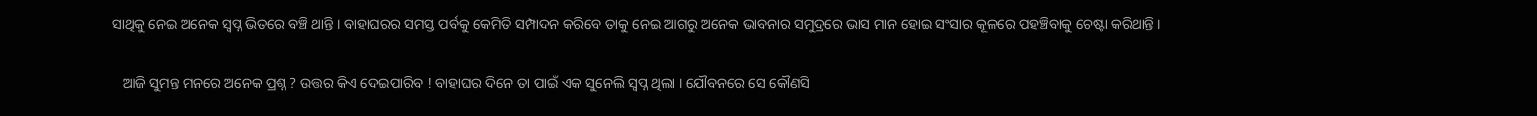ସାଥିକୁ ନେଇ ଅନେକ ସ୍ବପ୍ନ ଭିତରେ ବଞ୍ଚି ଥାନ୍ତି । ବାହାଘରର ସମସ୍ତ ପର୍ବକୁ କେମିତି ସମ୍ପାଦନ କରିବେ ତାକୁ ନେଇ ଆଗରୁ ଅନେକ ଭାବନାର ସମୁଦ୍ରରେ ଭାସ ମାନ ହୋଇ ସଂସାର କୂଳରେ ପହଞ୍ଚିବାକୁ ଚେଷ୍ଟା କରିଥାନ୍ତି ।

   ଆଜି ସୁମନ୍ତ ମନରେ ଅନେକ ପ୍ରଶ୍ନ ? ଉତ୍ତର କିଏ ଦେଇପାରିବ ! ବାହାଘର ଦିନେ ତା ପାଇଁ ଏକ ସୁନେଲି ସ୍ବପ୍ନ ଥିଲା । ଯୌବନରେ ସେ କୌଣସି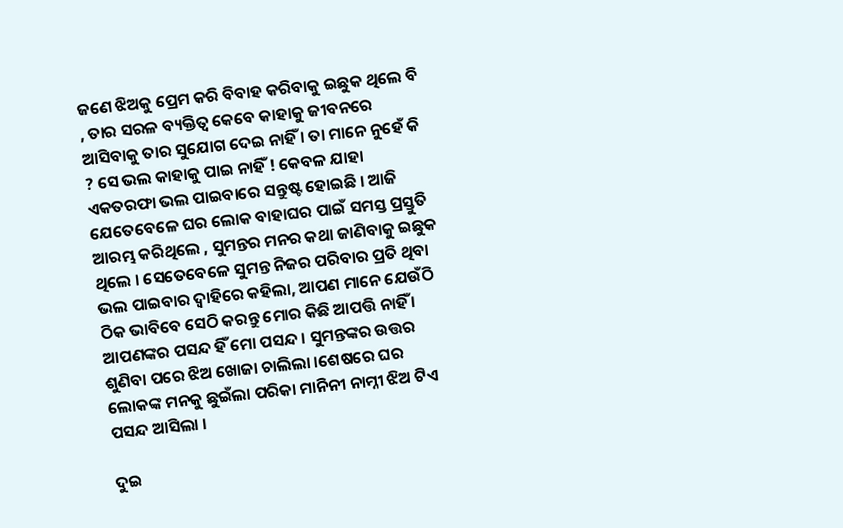ଜଣେ ଝିଅକୁ ପ୍ରେମ କରି ବିବାହ କରିବାକୁ ଇଛୁକ ଥିଲେ ବି , ତାର ସରଳ ବ୍ୟକ୍ତିତ୍ୱ କେବେ କାହାକୁ ଜୀବନରେ ଆସିବାକୁ ତାର ସୁଯୋଗ ଦେଇ ନାହିଁ । ତା ମାନେ ନୁହେଁ କି ? ସେ ଭଲ କାହାକୁ ପାଇ ନାହିଁ ! କେବଳ ଯାହା ଏକତରଫା ଭଲ ପାଇବାରେ ସନ୍ତୁଷ୍ଟ ହୋଇଛି । ଆଜି ଯେତେବେଳେ ଘର ଲୋକ ବାହାଘର ପାଇଁ ସମସ୍ତ ପ୍ରସ୍ତୁତି ଆରମ୍ଭ କରିଥିଲେ , ସୁମନ୍ତର ମନର କଥା ଜାଣିବାକୁ ଇଛୁକ ଥିଲେ । ସେତେବେଳେ ସୁମନ୍ତ ନିଜର ପରିବାର ପ୍ରତି ଥିବା ଭଲ ପାଇବାର ଦ୍ୱାହିରେ କହିଲା, ଆପଣ ମାନେ ଯେଉଁଠି ଠିକ ଭାବିବେ ସେଠି କରନ୍ତୁ ମୋର କିଛି ଆପତ୍ତି ନାହିଁ । ଆପଣଙ୍କର ପସନ୍ଦ ହିଁ ମୋ ପସନ୍ଦ । ସୁମନ୍ତଙ୍କର ଉତ୍ତର ଶୁଣିବା ପରେ ଝିଅ ଖୋଜା ଚାଲିଲା ।ଶେଷରେ ଘର ଲୋକଙ୍କ ମନକୁ ଛୁଇଁଲା ପରିକା ମାନିନୀ ନାମ୍ନୀ ଝିଅ ଟିଏ ପସନ୍ଦ ଆସିଲା ।

ଦୁଇ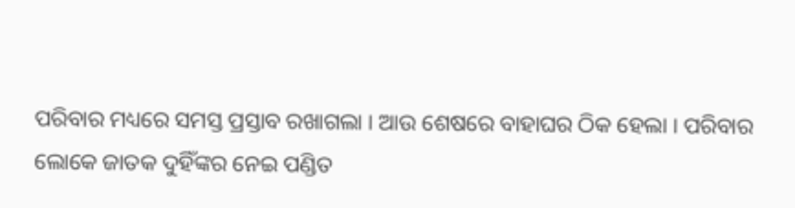ପରିବାର ମଧ୍ୟରେ ସମସ୍ତ ପ୍ରସ୍ତାବ ରଖାଗଲା । ଆଉ ଶେଷରେ ବାହାଘର ଠିକ ହେଲା । ପରିବାର ଲୋକେ ଜାତକ ଦୁହିଁଙ୍କର ନେଇ ପଣ୍ଡିତ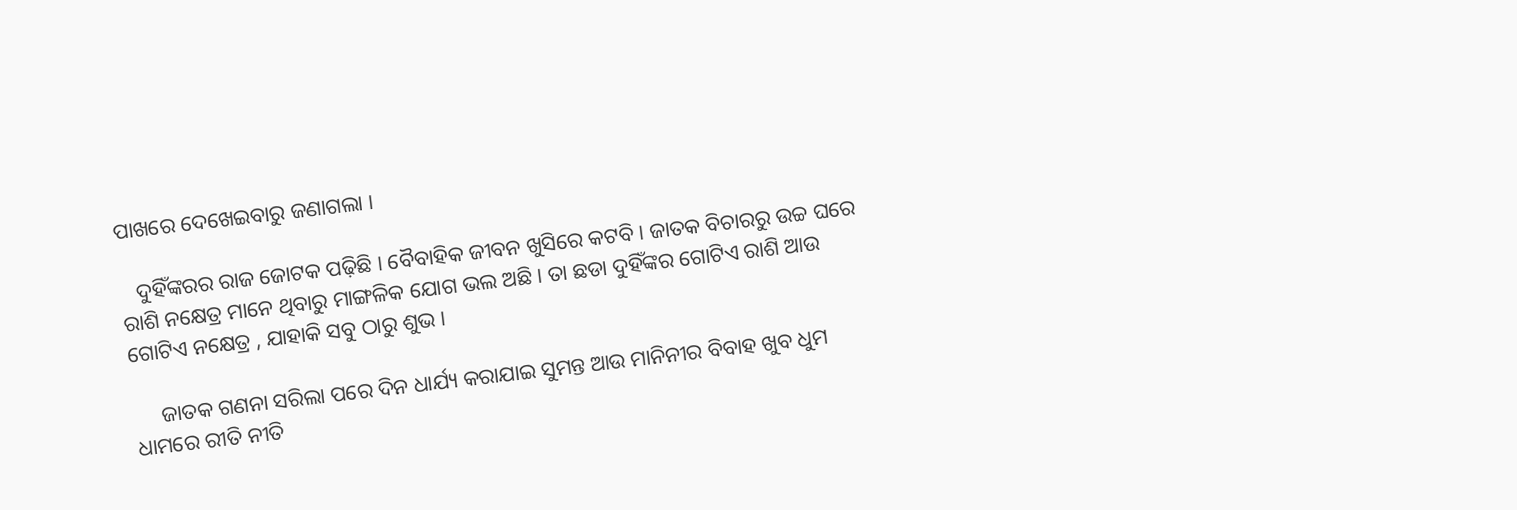ପାଖରେ ଦେଖେଇବାରୁ ଜଣାଗଲା ।

   ଦୁହିଁଙ୍କରର ରାଜ ଜୋଟକ ପଢ଼ିଛି । ବୈବାହିକ ଜୀବନ ଖୁସିରେ କଟବି । ଜାତକ ବିଚାରରୁ ଉଚ୍ଚ ଘରେ ରାଶି ନକ୍ଷେତ୍ର ମାନେ ଥିବାରୁ ମାଙ୍ଗଳିକ ଯୋଗ ଭଲ ଅଛି । ତା ଛଡା ଦୁହିଁଙ୍କର ଗୋଟିଏ ରାଶି ଆଉ ଗୋଟିଏ ନକ୍ଷେତ୍ର , ଯାହାକି ସବୁ ଠାରୁ ଶୁଭ ।

     ଜାତକ ଗଣନା ସରିଲା ପରେ ଦିନ ଧାର୍ଯ୍ୟ କରାଯାଇ ସୁମନ୍ତ ଆଉ ମାନିନୀର ବିବାହ ଖୁବ ଧୁମ ଧାମରେ ରୀତି ନୀତି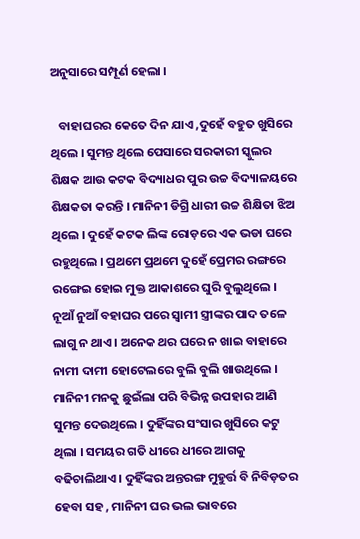ଅନୁସାରେ ସମ୍ପୂର୍ଣ ହେଲା ।

   ବାହାଘରର କେତେ ଦିନ ଯାଏ ,ଦୁହେଁ ବହୁତ ଖୁସିରେ ଥିଲେ । ସୁମନ୍ତ ଥିଲେ ପେସାରେ ସରକାରୀ ସ୍କୁଲର ଶିକ୍ଷକ ଆଉ କଟକ ବିଦ୍ୟାଧର ପୁର ଉଚ୍ଚ ବିଦ୍ୟାଳୟରେ ଶିକ୍ଷକତା କରନ୍ତି । ମାନିନୀ ଡିଗ୍ରି ଧାରୀ ଉଚ୍ଚ ଶିକ୍ଷିତା ଝିଅ ଥିଲେ । ଦୁହେଁ କଟକ ଲିଙ୍କ ରୋଡ଼ରେ ଏକ ଭଡା ଘରେ ରହୁଥିଲେ । ପ୍ରଥମେ ପ୍ରଥମେ ଦୁହେଁ ପ୍ରେମର ରଙ୍ଗରେ ରଙ୍ଗେଇ ହୋଇ ମୁକ୍ତ ଆକାଶରେ ଘୁରି ବୁଲୁଥିଲେ । ନୂଆଁ ନୁଆଁ ବହାଘର ପରେ ସ୍ୱାମୀ ସ୍ତ୍ରୀଙ୍କର ପାଦ ତଳେ ଲାଗୁ ନ ଥାଏ । ଅନେକ ଥର ଘରେ ନ ଖାଇ ବାହାରେ ନାମୀ ଦାମୀ ହୋଟେଲରେ ବୁଲି ବୁଲି ଖାଉଥିଲେ । ମାନିନୀ ମନକୁ ଛୁଇଁଲା ପରି ବିଭିନ୍ନ ଉପହାର ଆଣି ସୁମନ୍ତ ଦେଉଥିଲେ । ଦୁହିଁଙ୍କର ସଂସାର ଖୁସିରେ କଟୁ ଥିଲା । ସମୟର ଗତି ଧୀରେ ଧୀରେ ଆଗକୁ ବଢିଚାଲିଥାଏ । ଦୁହିଁଙ୍କର ଅନ୍ତରଙ୍ଗ ମୁହୁର୍ତ୍ତ ବି ନିବିଡ଼ତର ହେବା ସହ , ମାନିନୀ ଘର ଭଲ ଭାବରେ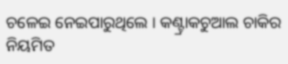ଚଳେଇ ନେଇପାରୁଥିଲେ । କଣ୍ଟ୍ରାକଚୁଆଲ ଚାକିର ନିୟମିତ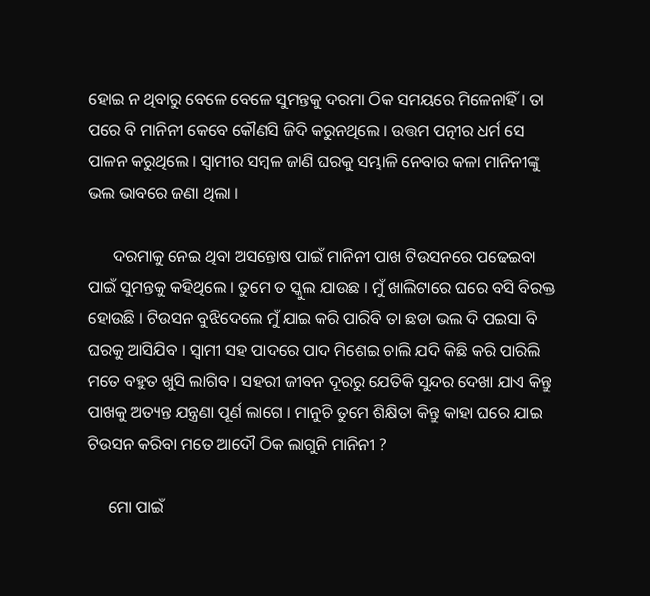ହୋଇ ନ ଥିବାରୁ ବେଳେ ବେଳେ ସୁମନ୍ତକୁ ଦରମା ଠିକ ସମୟରେ ମିଳେନାହିଁ । ତା ପରେ ବି ମାନିନୀ କେବେ କୌଣସି ଜିଦି କରୁନଥିଲେ । ଉତ୍ତମ ପତ୍ନୀର ଧର୍ମ ସେ ପାଳନ କରୁଥିଲେ । ସ୍ୱାମୀର ସମ୍ବଳ ଜାଣି ଘରକୁ ସମ୍ଭାଳି ନେବାର କଳା ମାନିନୀଙ୍କୁ ଭଲ ଭାବରେ ଜଣା ଥିଲା ।

      ଦରମାକୁ ନେଇ ଥିବା ଅସନ୍ତୋଷ ପାଇଁ ମାନିନୀ ପାଖ ଟିଉସନରେ ପଢେଇବା ପାଇଁ ସୁମନ୍ତକୁ କହିଥିଲେ । ତୁମେ ତ ସ୍କୁଲ ଯାଉଛ । ମୁଁ ଖାଲିଟାରେ ଘରେ ବସି ବିରକ୍ତ ହୋଉଛି । ଟିଉସନ ବୁଝିଦେଲେ ମୁଁ ଯାଇ କରି ପାରିବି ତା ଛଡା ଭଲ ଦି ପଇସା ବି ଘରକୁ ଆସିଯିବ । ସ୍ୱାମୀ ସହ ପାଦରେ ପାଦ ମିଶେଇ ଚାଲି ଯଦି କିଛି କରି ପାରିଲି ମତେ ବହୁତ ଖୁସି ଲାଗିବ । ସହରୀ ଜୀବନ ଦୂରରୁ ଯେତିକି ସୁନ୍ଦର ଦେଖା ଯାଏ କିନ୍ତୁ ପାଖକୁ ଅତ୍ୟନ୍ତ ଯନ୍ତ୍ରଣା ପୂର୍ଣ ଲାଗେ । ମାନୁଚି ତୁମେ ଶିକ୍ଷିତା କିନ୍ତୁ କାହା ଘରେ ଯାଇ ଟିଉସନ କରିବା ମତେ ଆଦୌ ଠିକ ଲାଗୁନି ମାନିନୀ ?

     ମୋ ପାଇଁ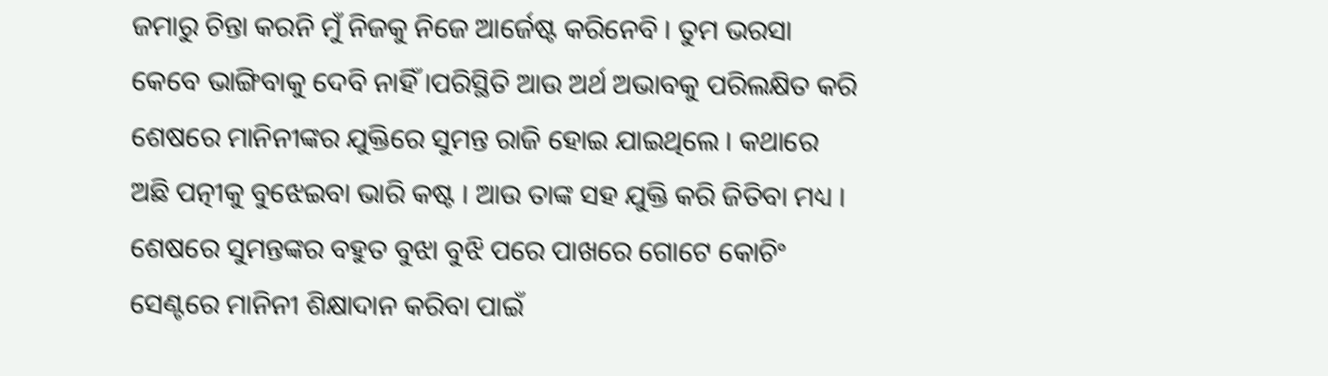ଜମାରୁ ଚିନ୍ତା କରନି ମୁଁ ନିଜକୁ ନିଜେ ଆର୍ଜେଷ୍ଟ କରିନେବି । ତୁମ ଭରସା କେବେ ଭାଙ୍ଗିବାକୁ ଦେବି ନାହିଁ ।ପରିସ୍ଥିତି ଆଉ ଅର୍ଥ ଅଭାବକୁ ପରିଲକ୍ଷିତ କରି ଶେଷରେ ମାନିନୀଙ୍କର ଯୁକ୍ତିରେ ସୁମନ୍ତ ରାଜି ହୋଇ ଯାଇଥିଲେ । କଥାରେ ଅଛି ପତ୍ନୀକୁ ବୁଝେଇବା ଭାରି କଷ୍ଟ । ଆଉ ତାଙ୍କ ସହ ଯୁକ୍ତି କରି ଜିତିବା ମଧ୍ୟ । ଶେଷରେ ସୁମନ୍ତଙ୍କର ବହୁତ ବୁଝା ବୁଝି ପରେ ପାଖରେ ଗୋଟେ କୋଚିଂ ସେଣ୍ଟରେ ମାନିନୀ ଶିକ୍ଷାଦାନ କରିବା ପାଇଁ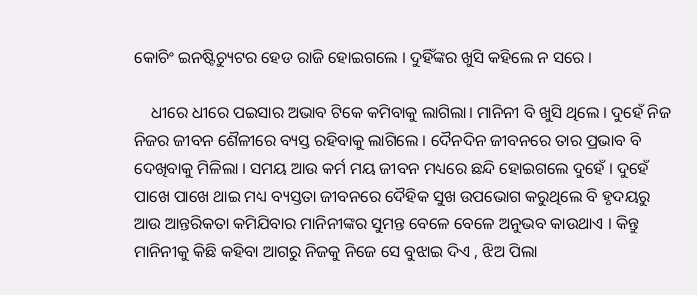କୋଚିଂ ଇନଷ୍ଟିଚ୍ୟୁଟର ହେଡ ରାଜି ହୋଇଗଲେ । ଦୁହିଁଙ୍କର ଖୁସି କହିଲେ ନ ସରେ ।

    ଧୀରେ ଧୀରେ ପଇସାର ଅଭାବ ଟିକେ କମିବାକୁ ଲାଗିଲା। ମାନିନୀ ବି ଖୁସି ଥିଲେ । ଦୁହେଁ ନିଜ ନିଜର ଜୀବନ ଶୈଳୀରେ ବ୍ୟସ୍ତ ରହିବାକୁ ଲାଗିଲେ । ଦୈନଦିନ ଜୀବନରେ ତାର ପ୍ରଭାବ ବି ଦେଖିବାକୁ ମିଳିଲା । ସମୟ ଆଉ କର୍ମ ମୟ ଜୀବନ ମଧ୍ୟରେ ଛନ୍ଦି ହୋଇଗଲେ ଦୁହେଁ । ଦୁହେଁ ପାଖେ ପାଖେ ଥାଇ ମଧ୍ୟ ବ୍ୟସ୍ତତା ଜୀବନରେ ଦୈହିକ ସୁଖ ଉପଭୋଗ କରୁଥିଲେ ବି ହୃଦୟରୁ ଆଉ ଆନ୍ତରିକତା କମିଯିବାର ମାନିନୀଙ୍କର ସୁମନ୍ତ ବେଳେ ବେଳେ ଅନୁଭବ କାଉଥାଏ । କିନ୍ତୁ ମାନିନୀକୁ କିଛି କହିବା ଆଗରୁ ନିଜକୁ ନିଜେ ସେ ବୁଝାଇ ଦିଏ , ଝିଅ ପିଲା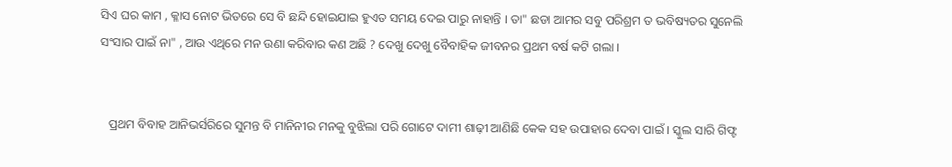ସିଏ ଘର କାମ , କ୍ଳାସ ନୋଟ ଭିତରେ ସେ ବି ଛନ୍ଦି ହୋଇଯାଇ ହୁଏତ ସମୟ ଦେଇ ପାରୁ ନାହାନ୍ତି । ତା" ଛଡା ଆମର ସବୁ ପରିଶ୍ରମ ତ ଭବିଷ୍ୟତର ସୁନେଲି ସଂସାର ପାଇଁ ନା" , ଆଉ ଏଥିରେ ମନ ଉଣା କରିବାର କଣ ଅଛି ? ଦେଖୁ ଦେଖୁ ବୈବାହିକ ଜୀବନର ପ୍ରଥମ ବର୍ଷ କଟି ଗଲା ।


   ପ୍ରଥମ ବିବାହ ଆନିଭର୍ସରିରେ ସୁମନ୍ତ ବି ମାନିନୀର ମନକୁ ବୁଝିଲା ପରି ଗୋଟେ ଦାମୀ ଶାଢ଼ୀ ଆଣିଛି କେକ ସହ ଉପାହାର ଦେବା ପାଇଁ । ସ୍କୁଲ ସାରି ଗିଫ୍ଟ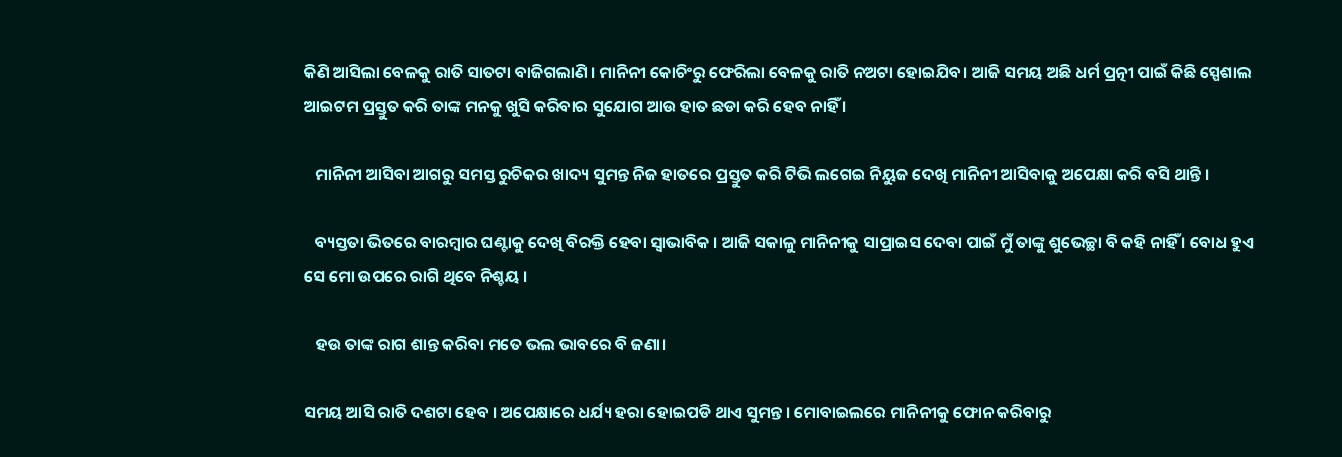କିଣି ଆସିଲା ବେଳକୁ ରାତି ସାତଟା ବାଜିଗଲାଣି । ମାନିନୀ କୋଚିଂରୁ ଫେରିଲା ବେଳକୁ ରାତି ନଅଟା ହୋଇଯିବ। ଆଜି ସମୟ ଅଛି ଧର୍ମ ପ୍ରତ୍ନୀ ପାଇଁ କିଛି ସ୍ପେଶାଲ ଆଇଟମ ପ୍ରସ୍ତୁତ କରି ତାଙ୍କ ମନକୁ ଖୁସି କରିବାର ସୁଯୋଗ ଆଉ ହାତ ଛଡା କରି ହେବ ନାହିଁ ।

   ମାନିନୀ ଆସିବା ଆଗରୁ ସମସ୍ତ ରୁଚିକର ଖାଦ୍ୟ ସୁମନ୍ତ ନିଜ ହାତରେ ପ୍ରସ୍ତୁତ କରି ଟିଭି ଲଗେଇ ନିୟୁଜ ଦେଖି ମାନିନୀ ଆସିବାକୁ ଅପେକ୍ଷା କରି ବସି ଥାନ୍ତି ।

   ବ୍ୟସ୍ତତା ଭିତରେ ବାରମ୍ବାର ଘଣ୍ଟାକୁ ଦେଖି ବିରକ୍ତି ହେବା ସ୍ବାଭାବିକ । ଆଜି ସକାଳୁ ମାନିନୀକୁ ସାପ୍ରାଇସ ଦେବା ପାଇଁ ମୁଁ ତାଙ୍କୁ ଶୁଭେଚ୍ଛା ବି କହି ନାହିଁ । ବୋଧ ହୁଏ ସେ ମୋ ଉପରେ ରାଗି ଥିବେ ନିଶ୍ଚୟ ।

   ହଉ ତାଙ୍କ ରାଗ ଶାନ୍ତ କରିବା ମତେ ଭଲ ଭାବରେ ବି ଜଣା।

ସମୟ ଆସି ରାତି ଦଶଟା ହେବ । ଅପେକ୍ଷାରେ ଧର୍ଯ୍ୟ ହରା ହୋଇପଡି ଥାଏ ସୁମନ୍ତ । ମୋବାଇଲରେ ମାନିନୀକୁ ଫୋନ କରିବାରୁ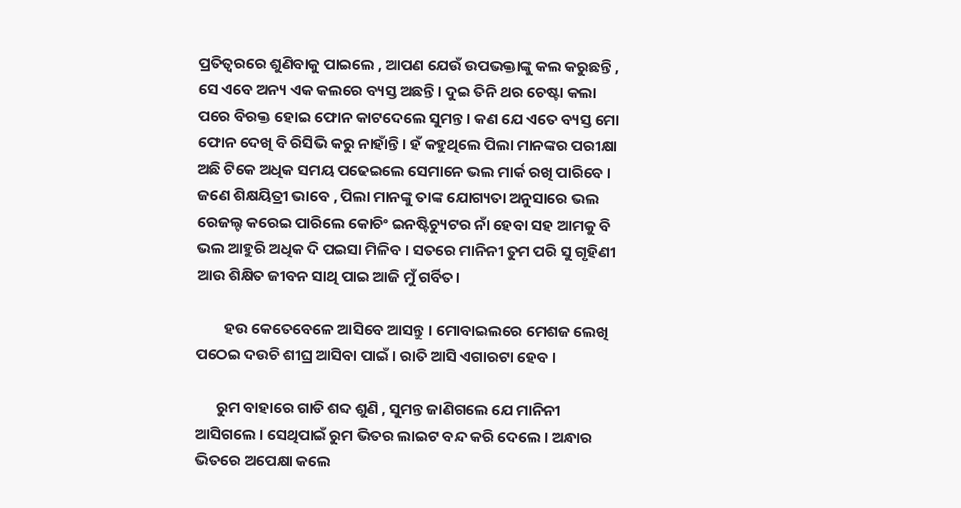ପ୍ରତିତ୍ୱରରେ ଶୁଣିବାକୁ ପାଇଲେ , ଆପଣ ଯେଉଁ ଉପଭକ୍ତାଙ୍କୁ କଲ କରୁଛନ୍ତି , ସେ ଏବେ ଅନ୍ୟ ଏକ କଲରେ ବ୍ୟସ୍ତ ଅଛନ୍ତି । ଦୁଇ ତିନି ଥର ଚେଷ୍ଟା କଲା ପରେ ବିରକ୍ତ ହୋଇ ଫୋନ କାଟଦେଲେ ସୁମନ୍ତ । କଣ ଯେ ଏତେ ବ୍ୟସ୍ତ ମୋ ଫୋନ ଦେଖି ବି ରିସିଭି କରୁ ନାହାଁନ୍ତି। ହଁ କହୁଥିଲେ ପିଲା ମାନଙ୍କର ପରୀକ୍ଷା ଅଛି ଟିକେ ଅଧିକ ସମୟ ପଢେଇଲେ ସେମାନେ ଭଲ ମାର୍କ ରଖି ପାରିବେ । ଜଣେ ଶିକ୍ଷୟିତ୍ରୀ ଭାବେ , ପିଲା ମାନଙ୍କୁ ତାଙ୍କ ଯୋଗ୍ୟତା ଅନୁସାରେ ଭଲ ରେଜଲ୍ଟ କରେଇ ପାରିଲେ କୋଚିଂ ଇନଷ୍ଟିଚ୍ୟୁଟର ନାଁ ହେବା ସହ ଆମକୁ ବି ଭଲ ଆହୁରି ଅଧିକ ଦି ପଇସା ମିଳିବ । ସତରେ ମାନିନୀ ତୁମ ପରି ସୁ ଗୃହିଣୀ ଆଉ ଶିକ୍ଷିତ ଜୀବନ ସାଥି ପାଇ ଆଜି ମୁଁ ଗର୍ବିତ।

        ହଉ କେତେବେଳେ ଆସିବେ ଆସନ୍ତୁ । ମୋବାଇଲରେ ମେଶଜ ଲେଖି ପଠେଇ ଦଉଚି ଶୀଘ୍ର ଆସିବା ପାଇଁ । ରାତି ଆସି ଏଗାରଟା ହେବ ।

      ରୁମ ବାହାରେ ଗାଡି ଶବ୍ଦ ଶୁଣି , ସୁମନ୍ତ ଜାଣିଗଲେ ଯେ ମାନିନୀ ଆସିଗଲେ । ସେଥିପାଇଁ ରୁମ ଭିତର ଲାଇଟ ବନ୍ଦ କରି ଦେଲେ । ଅନ୍ଧାର ଭିତରେ ଅପେକ୍ଷା କଲେ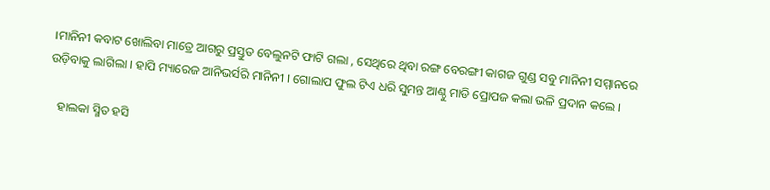।ମାନିନୀ କବାଟ ଖୋଲିବା ମାତ୍ରେ ଆଗରୁ ପ୍ରସ୍ତୁତ ବେଲୁନଟି ଫାଟି ଗଲା , ସେଥିରେ ଥିବା ରଙ୍ଗ ବେରଙ୍ଗୀ କାଗଜ ଗୁଣ୍ଡ ସବୁ ମାନିନୀ ସମ୍ମାନରେ ଉଡ଼ିବାକୁ ଲାଗିଲା । ହାପି ମ୍ୟାରେଜ ଆନିଭର୍ସରି ମାନିନୀ । ଗୋଲାପ ଫୁଲ ଟିଏ ଧରି ସୁମନ୍ତ ଆଣ୍ଠୁ ମାଡି ପ୍ରୋପଜ କଲା ଭଳି ପ୍ରଦାନ କଲେ ।

   ହାଲକା ସ୍ମିତ ହସି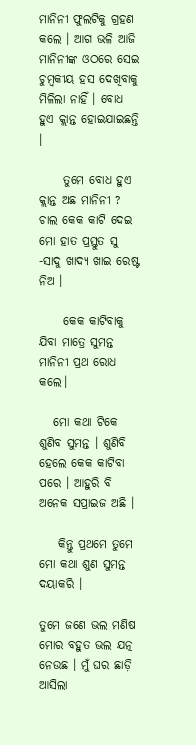ମାନିନୀ ଫୁଲଟିକୁ ଗ୍ରହଣ କଲେ । ଆଗ ଭଳି ଆଜି ମାନିନୀଙ୍କ ଓଠରେ ସେଇ ଚୁମ୍ବକୀୟ ହସ ଦେଖିବାକୁ ମିଳିଲା ନାହିଁ । ବୋଧ ହୁଏ କ୍ଲାନ୍ତ ହୋଇଯାଇଛନ୍ତି ।

     ତୁମେ ବୋଧ ହୁଏ କ୍ଲାନ୍ତ ଅଛ ମାନିନୀ ? ଚାଲ କେକ କାଟି ଦେଇ ମୋ ହାତ ପ୍ରସ୍ତୁତ ସୁ -ସାଦୁ ଖାଦ୍ୟ ଖାଇ ରେଷ୍ଟ ନିଅ ।

     କେକ କାଟିବାକୁ ଯିବା ମାତ୍ରେ ସୁମନ୍ତ ମାନିନୀ ପ୍ରଥ ରୋଧ କଲେ।

   ମୋ କଥା ଟିକେ ଶୁଣିବ ସୁମନ୍ତ । ଶୁଣିବି ହେଲେ କେକ କାଟିବା ପରେ । ଆହୁରି ବି ଅନେକ ସପ୍ରାଇଜ ଅଛି ।

    କିନ୍ତୁ ପ୍ରଥମେ ତୁମେ ମୋ କଥା ଶୁଣ ସୁମନ୍ତ ଦୟାକରି ।

ତୁମେ ଜଣେ ଭଲ ମଣିଷ ମୋର ବହୁତ ଭଲ ଯତ୍ନ ନେଉଛ । ମୁଁ ଘର ଛାଡ଼ି ଆସିଲା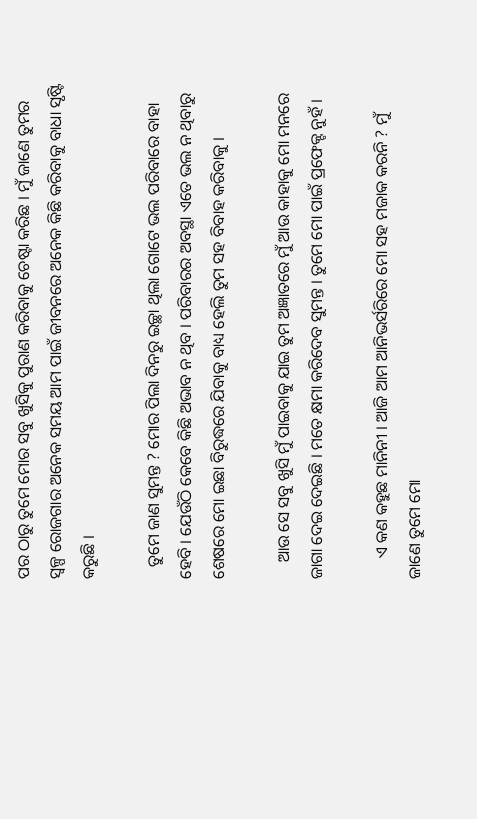ପର ଠାରୁ ତୁମେ ମୋର ସବୁ ଖୁସିକୁ ପୁରାଣ କରିବାକୁ ଚେଷ୍ଟା କରିଛ । ମୁଁ ଜାଣେ ତୁମର ସ୍ୱଳ୍ପ ରୋଜଗାର ଅନେକ ସମୟ ଆମ ପାଇଁ ଜୀବନରେ ଅନେକ କିଛି କରିବାକୁ ବାଧା ସୃଷ୍ଟି କରୁଛି ।

   ତୁମେ ଜାଣ ସୁମନ୍ତ ? ମୋର ପିଲା ଦିନରୁ ଇଚ୍ଛା ଥିଲା ଗୋଟେ ଭଲ ପରିବାରେ ବାହା ହେବି । ଯେଉଁଠି କେବେ କିଛି ଅଭାବ ନ ଥିବ । ପରିବାରର ଅବସ୍ଥା ଏତେ ଭଲ ନ ଥିବାରୁ ଶେଷରେ ମୋ ଇଛା ବିରୁଦ୍ଧରେ ଯିବାକୁ ବାଧ୍ୟ ହେଲି ତୁମ ସହ ବିବାହ କରିବାକୁ ।

    ଆଉ ସେ ସବୁ ଖୁସି ମୁଁ ପାଇବାକୁ ଯାଇ ତୁମ ଅଜ୍ଞାତରେ ମୁଁ ଆଉ କାହାକୁ ମୋ ମନରେ ଜାଗା ଦେଇ ଦେଇଛି । ମତେ କ୍ଷମା କରିଦେବ ସୁମନ୍ତ । ତୁମେ ମୋ ପାଇଁ ପ୍ରଫେକ୍ଟ ନୁହଁ ।

     ଏ କଣ କହୁଛ ମାନିନୀ । ଆଜି ଆମ ଆନିଭର୍ସରିରେ ମୋ ସହ ମଜାକ କରନି ? ମୁଁ ଜାଣେ ତୁମେ ମୋ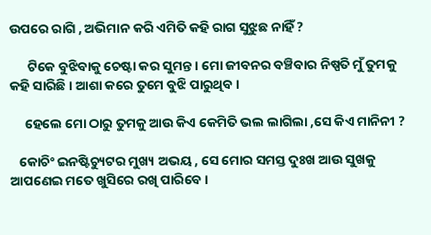ଉପରେ ରାଗି , ଅଭିମାନ କରି ଏମିତି କହି ରାଗ ସୁଝୁଛ ନାହିଁ ?

      ଟିକେ ବୁଝିବାକୁ ଚେଷ୍ଟା କର ସୁମନ୍ତ । ମୋ ଜୀବନର ବଞ୍ଚିବାର ନିଷ୍ପତି ମୁଁ ତୁମକୁ କହି ସାରିଛି । ଆଶା କରେ ତୁମେ ବୁଝି ପାରୁଥିବ ।

     ହେଲେ ମୋ ଠାରୁ ତୁମକୁ ଆଉ କିଏ କେମିତି ଭଲ ଲାଗିଲା ,ସେ କିଏ ମାନିନୀ ?

   କୋଚିଂ ଇନଷ୍ଟିଚ୍ୟୁଟର ମୁଖ୍ୟ ଅଭୟ , ସେ ମୋର ସମସ୍ତ ଦୁଃଖ ଆଉ ସୁଖକୁ ଆପଣେଇ ମତେ ଖୁସିରେ ରଖି ପାରିବେ ।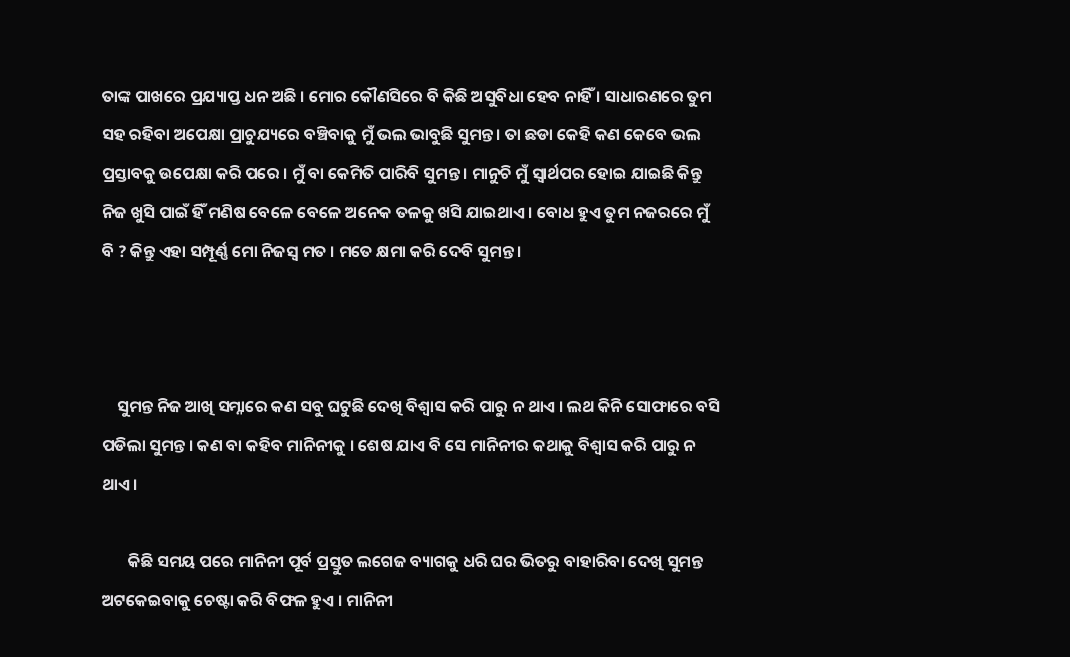ତାଙ୍କ ପାଖରେ ପ୍ରଯ୍ୟାପ୍ତ ଧନ ଅଛି । ମୋର କୌଣସିରେ ବି କିଛି ଅସୁବିଧା ହେବ ନାହିଁ । ସାଧାରଣରେ ତୁମ ସହ ରହିବା ଅପେକ୍ଷା ପ୍ରାଚୁଯ୍ୟରେ ବଞ୍ଚିବାକୁ ମୁଁ ଭଲ ଭାବୁଛି ସୁମନ୍ତ । ତା ଛଡା କେହି କଣ କେବେ ଭଲ ପ୍ରସ୍ତାବକୁ ଉପେକ୍ଷା କରି ପରେ । ମୁଁ ବା କେମିତି ପାରିବି ସୁମନ୍ତ । ମାନୁଚି ମୁଁ ସ୍ୱାର୍ଥପର ହୋଇ ଯାଇଛି କିନ୍ତୁ ନିଜ ଖୁସି ପାଇଁ ହିଁ ମଣିଷ ବେଳେ ବେଳେ ଅନେକ ତଳକୁ ଖସି ଯାଇଥାଏ । ବୋଧ ହୁଏ ତୁମ ନଜରରେ ମୁଁ ବି ? କିନ୍ତୁ ଏହା ସମ୍ପୂର୍ଣ୍ଣ ମୋ ନିଜସ୍ୱ ମତ । ମତେ କ୍ଷମା କରି ଦେବି ସୁମନ୍ତ ।



    ସୁମନ୍ତ ନିଜ ଆଖି ସମ୍ନାରେ କଣ ସବୁ ଘଟୁଛି ଦେଖି ବିଶ୍ୱାସ କରି ପାରୁ ନ ଥାଏ । ଲଥ କିନି ସୋଫାରେ ବସି ପଡିଲା ସୁମନ୍ତ । କଣ ବା କହିବ ମାନିନୀକୁ । ଶେଷ ଯାଏ ବି ସେ ମାନିନୀର କଥାକୁ ବିଶ୍ୱାସ କରି ପାରୁ ନ ଥାଏ ।

       କିଛି ସମୟ ପରେ ମାନିନୀ ପୂର୍ବ ପ୍ରସ୍ତୁତ ଲଗେଜ ବ୍ୟାଗକୁ ଧରି ଘର ଭିତରୁ ବାହାରିବା ଦେଖି ସୁମନ୍ତ ଅଟକେଇବାକୁ ଚେଷ୍ଟା କରି ବିଫଳ ହୁଏ । ମାନିନୀ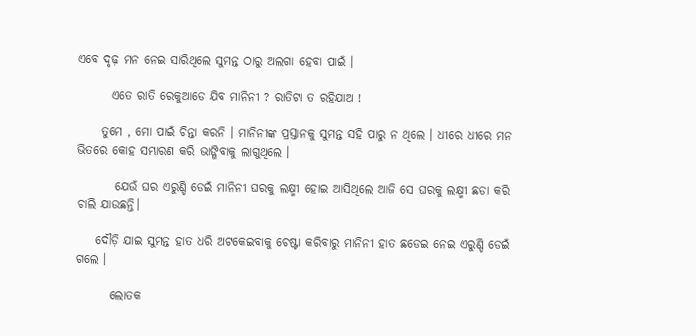ଏବେ ଦୃଢ଼ ମନ ନେଇ ସାରିଥିଲେ ସୁମନ୍ତ ଠାରୁ ଅଲଗା ହେବା ପାଇଁ ।

       ଏତେ ରାତି ରେକୁଆଡେ ଯିବ ମାନିନୀ ? ରାତିଟା ତ ରହିଯାଅ !

     ତୁମେ , ମୋ ପାଇଁ ଚିନ୍ତା କରନି । ମାନିନୀଙ୍କ ପ୍ରସ୍ତାନକୁ ସୁମନ୍ତ ସହି ପାରୁ ନ ଥିଲେ । ଧୀରେ ଧୀରେ ମନ ଭିତରେ କୋହ ସମ୍ଭାରଣ କରି ଭାଙ୍ଗିବାକୁ ଲାଗୁଥିଲେ ।

        ଯେଉଁ ଘର ଏରୁଣ୍ଡି ଡେଇଁ ମାନିନୀ ଘରକୁ ଲକ୍ଷ୍ମୀ ହୋଇ ଆସିଥିଲେ ଆଜି ସେ ଘରକୁ ଲକ୍ଷ୍ମୀ ଛଡା କରି ଚାଲି ଯାଉଛନ୍ତି।

    ଦୌଡ଼ି ଯାଇ ସୁମନ୍ତ ହାତ ଧରି ଅଟକେଇବାକୁ ଚେଷ୍ଟା କରିବାରୁ ମାନିନୀ ହାତ ଛଡେଇ ନେଇ ଏରୁଣ୍ଡି ଡେଇଁ ଗଲେ ।

       ଲୋତକ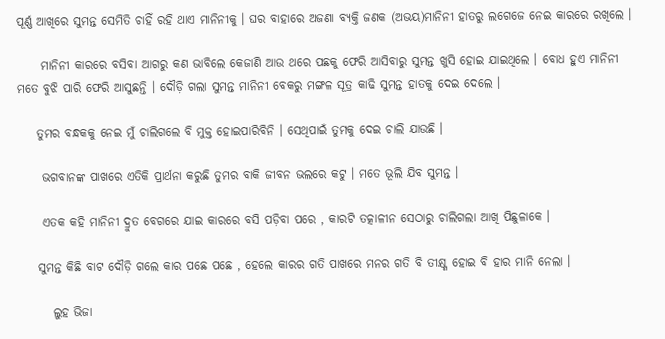ପୂର୍ଣ୍ଣ ଆଖିରେ ସୁମନ୍ତ ସେମିତି ଚାହିଁ ରହି ଥାଏ ମାନିନୀକୁ । ଘର ବାହାରେ ଅଜଣା ବ୍ୟକ୍ତି ଜଣକ (ଅଭୟ)ମାନିନୀ ହାତରୁ ଲଗେଜେ ନେଇ କାରରେ ରଖିଲେ ।

     ମାନିନୀ କାରରେ ବସିବା ଆଗରୁ କଣ ଭାବିଲେ କେଜାଣି ଆଉ ଥରେ ପଛକୁ ଫେରି ଆସିବାରୁ ସୁମନ୍ତ ଖୁସି ହୋଇ ଯାଇଥିଲେ । ବୋଧ ହୁଏ ମାନିନୀ ମତେ ବୁଝି ପାରି ଫେରି ଆସୁଛନ୍ତି । ଦୌଡ଼ି ଗଲା ସୁମନ୍ତ ମାନିନୀ ବେକରୁ ମଙ୍ଗଳ ସୂତ୍ର କାଢି ସୁମନ୍ତ ହାତକୁ ଦେଇ ଦେଲେ ।

    ତୁମର ବନ୍ଧକକୁ ନେଇ ମୁଁ ଚାଲିଗଲେ ବି ମୁକ୍ତ ହୋଇପାରିବିନି । ସେଥିପାଇଁ ତୁମକୁ ଦେଇ ଚାଲି ଯାଉଛି ।

     ଭଗବାନଙ୍କ ପାଖରେ ଏତିକି ପ୍ରାର୍ଥନା କରୁଛି ତୁମର ବାକି ଜୀବନ ଭଲରେ କଟୁ । ମତେ ଭୂଲି ଯିବ ସୁମନ୍ତ ।

     ଏତକ କହି ମାନିନୀ ଦ୍ରୁତ ବେଗରେ ଯାଇ କାରରେ ବସି ପଡ଼ିବା ପରେ , କାରଟି ତତ୍କାଳୀନ ସେଠାରୁ ଚାଲିଗଲା ଆଖି ପିଛୁଳାକେ ।

    ସୁମନ୍ତ କିଛି ବାଟ ଦୌଡ଼ି ଗଲେ କାର ପଛେ ପଛେ , ହେଲେ କାରର ଗତି ପାଖରେ ମନର ଗତି ବି ତୀକ୍ଷ୍ଣ ହୋଇ ବି ହାର ମାନି ନେଲା ।

       ଲୁହ ଭିଜା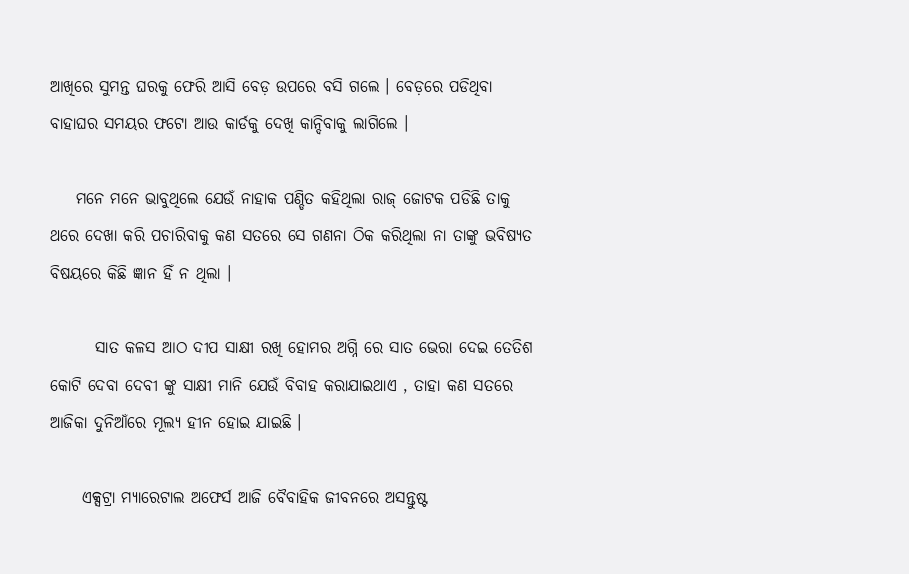ଆଖିରେ ସୁମନ୍ତ ଘରକୁ ଫେରି ଆସି ବେଡ଼ ଉପରେ ବସି ଗଲେ । ବେଡ଼ରେ ପଡିଥିବା ବାହାଘର ସମୟର ଫଟୋ ଆଉ କାର୍ଡକୁ ଦେଖି କାନ୍ଦିବାକୁ ଲାଗିଲେ ।

    ମନେ ମନେ ଭାବୁଥିଲେ ଯେଉଁ ନାହାକ ପଣ୍ଡିତ କହିଥିଲା ରାଜ୍ ଜୋଟକ ପଡିଛି ତାକୁ ଥରେ ଦେଖା କରି ପଚାରିବାକୁ କଣ ସତରେ ସେ ଗଣନା ଠିକ କରିଥିଲା ନା ତାଙ୍କୁ ଭବିଷ୍ୟତ ବିଷୟରେ କିଛି ଜ୍ଞାନ ହିଁ ନ ଥିଲା ।

       ସାତ କଳସ ଆଠ ଦୀପ ସାକ୍ଷୀ ରଖି ହୋମର ଅଗ୍ନି ରେ ସାତ ଭେରା ଦେଇ ତେତିଶ କୋଟି ଦେବା ଦେବୀ ଙ୍କୁ ସାକ୍ଷୀ ମାନି ଯେଉଁ ବିବାହ କରାଯାଇଥାଏ , ତାହା କଣ ସତରେ ଆଜିକା ଦୁନିଆଁରେ ମୂଲ୍ୟ ହୀନ ହୋଇ ଯାଇଛି ।

     ଏକ୍ସଟ୍ରା ମ୍ୟାରେଟାଲ ଅଫେର୍ସ ଆଜି ବୈବାହିକ ଜୀବନରେ ଅସନ୍ତୁଷ୍ଟ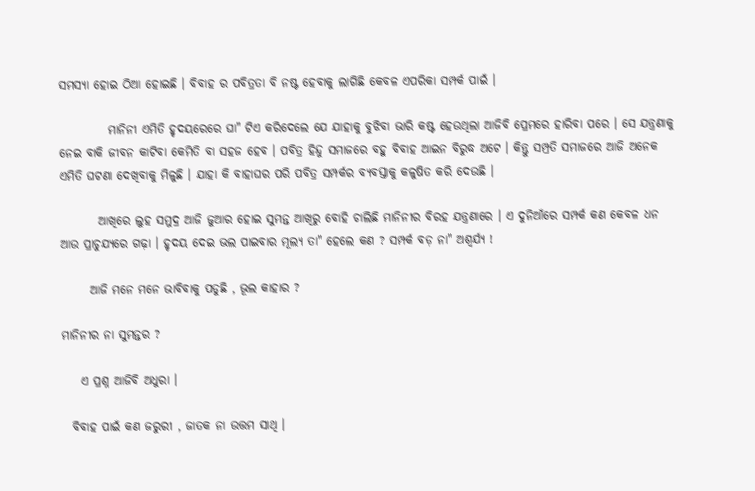ସମସ୍ୟା ହୋଇ ଠିଆ ହୋଇଛି । ବିବାହ ର ପବିତ୍ରତା ବି ନଷ୍ଟ ହେବାକୁ ଲାଗିଛି କେବଳ ଏପରିକା ସମ୍ପର୍କ ପାଇଁ ।

          ମାନିନୀ ଏମିତି ହୃଦୟରେରେ ଘା" ଟିଏ କରିଦେଲେ ଯେ ଯାହାକୁ ବୁଝିବା ଭାରି କଷ୍ଟ ହେଉଥିଲା ଆଜିବି ପ୍ରେମରେ ହାରିବା ପରେ । ସେ ଯନ୍ତ୍ରଣାକୁ ନେଇ ବାକି ଜୀବନ କାଟିବା କେମିତି ବା ସହଜ ହେବ । ପବିତ୍ର ହିନ୍ଦୁ ସମାଜରେ ବହୁ ବିବାହ ଆଇନ ବିରୁଦ୍ଧ ଅଟେ । କିନ୍ତୁ ସମ୍ପ୍ରତି ସମାଜରେ ଆଜି ଅନେକ ଏମିତି ଘଟଣା ଦେଖିବାକୁ ମିଳୁଛି । ଯାହା କି ବାହାଘର ପରି ପବିତ୍ର ସମ୍ପର୍କର ବ୍ୟବସ୍ତାକୁ କଳୁଷିତ କରି ଦେଉଛି ।

        ଆଖିରେ ଲୁହ ସମୁଦ୍ର ଆଜି ଜୁଆର ହୋଇ ସୁମନ୍ତ ଆଖିରୁ ବୋହି ଚାଲିଛି ମାନିନୀର ବିରହ ଯନ୍ତ୍ରଣାରେ । ଏ ଦୁନିଆଁରେ ସମ୍ପର୍କ କଣ କେବଳ ଧନ ଆଉ ପ୍ରାଚୁଯ୍ୟରେ ଗଢ଼ା । ହୃଦୟ ଦେଇ ଭଲ ପାଇବାର ମୂଲ୍ୟ ତା" ହେଲେ କଣ ? ସମ୍ପର୍କ ବଡ଼ ନା" ଅଶ୍ଵର୍ଯ୍ୟ !

      ଆଜି ମନେ ମନେ ଭାବିବାକୁ ପଡୁଛି , ଭୂଲ କାହାର ?

ମାନିନୀର ନା ସୁମନ୍ତର ?

    ଏ ପ୍ରଶ୍ନ ଆଜିବି ଅଧୁରା ।

  ବିବାହ ପାଇଁ କଣ ଜରୁରୀ , ଜାତକ ନା ଉତ୍ତମ ସାଥି ।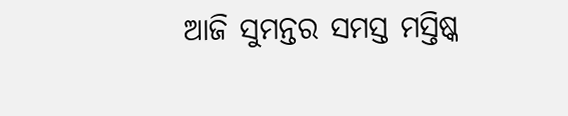ଆଜି ସୁମନ୍ତର ସମସ୍ତ ମସ୍ତିଷ୍କ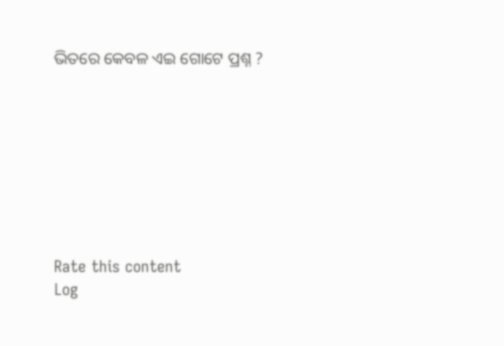ଭିତରେ କେବଳ ଏଇ ଗୋଟେ ପ୍ରଶ୍ନ ?








Rate this content
Log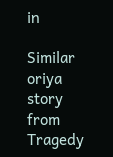in

Similar oriya story from Tragedy